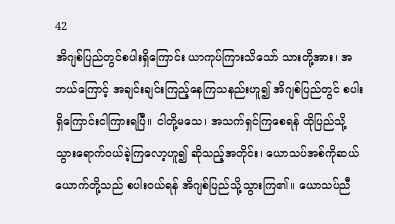42
အိဂျစ်ပြည်တွင်စပါးရှိကြောင်း ယာကုပ်ကြားသိသော် သားတို့အား၊ အဘယ်ကြောင့် အချင်းချင်းကြည့်နေကြသနည်းဟူ၍ အိဂျစ်ပြည်တွင် စပါးရှိကြောင်းငါကြားရပြီ။ ငါတို့မသေ၊ အသက်ရှင်ကြစေရန် ထိုပြည်သို့သွားရောက်ဝယ်ခဲ့ကြလော့ဟူ၍ ဆိုသည့်အတိုင်း၊ ယောသပ်အစ်ကိုဆယ်ယောက်တို့သည် စပါးဝယ်ရန် အိဂျစ်ပြည်သို့သွားကြ၏။ ယောသပ်ညီ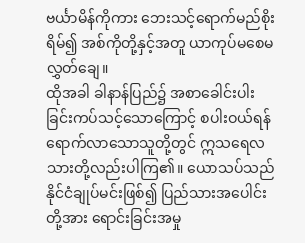ဗင်္ယာမိန်ကိုကား ဘေးသင့်ရောက်မည်စိုးရိမ်၍ အစ်ကိုတို့နှင့်အတူ ယာကုပ်မစေမလွှတ်ချေ။
ထိုအခါ ခါနာန်ပြည်၌ အစာခေါင်းပါးခြင်းကပ်သင့်သောကြောင့် စပါးဝယ်ရန်ရောက်လာသောသူတို့တွင် ဣသရေလသားတို့လည်းပါကြ၏။ ယောသပ်သည် နိုင်ငံချုပ်မင်းဖြစ်၍ ပြည်သားအပေါင်းတို့အား ရောင်းခြင်းအမှု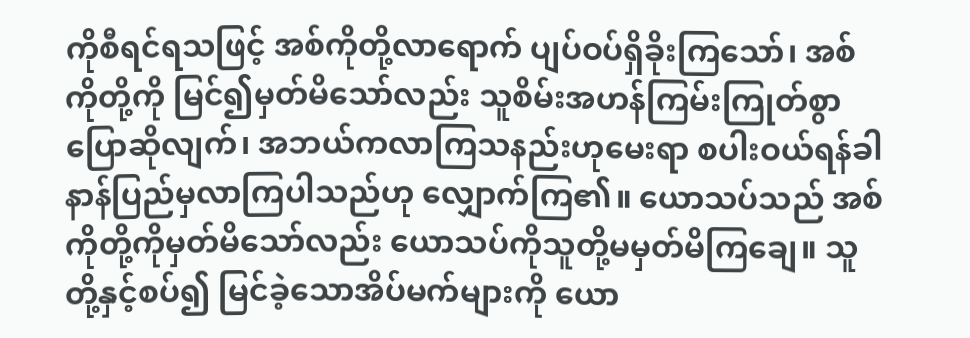ကိုစီရင်ရသဖြင့် အစ်ကိုတို့လာရောက် ပျပ်ဝပ်ရှိခိုးကြသော်၊ အစ်ကိုတို့ကို မြင်၍မှတ်မိသော်လည်း သူစိမ်းအဟန်ကြမ်းကြုတ်စွာပြောဆိုလျက်၊ အဘယ်ကလာကြသနည်းဟုမေးရာ စပါးဝယ်ရန်ခါနာန်ပြည်မှလာကြပါသည်ဟု လျှောက်ကြ၏။ ယောသပ်သည် အစ်ကိုတို့ကိုမှတ်မိသော်လည်း ယောသပ်ကိုသူတို့မမှတ်မိကြချေ။ သူတို့နှင့်စပ်၍ မြင်ခဲ့သောအိပ်မက်များကို ယော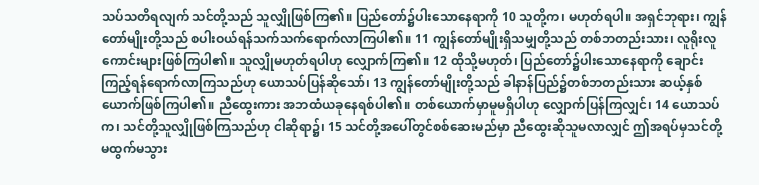သပ်သတိရလျက် သင်တို့သည် သူလျှိုဖြစ်ကြ၏။ ပြည်တော်၌ပါးသောနေရာကို 10 သူတို့က၊ မဟုတ်ရပါ။ အရှင်ဘုရား၊ ကျွန်တော်မျိုးတို့သည် စပါးဝယ်ရန်သက်သက်ရောက်လာကြပါ၏။ 11 ကျွန်တော်မျိုးရှိသမျှတို့သည် တစ်ဘတည်းသား၊ လူရိုးလူကောင်းများဖြစ်ကြပါ၏။ သူလျှိုမဟုတ်ရပါဟု လျှောက်ကြ၏။ 12 ထိုသို့မဟုတ်၊ ပြည်တော်၌ပါးသောနေရာကို ချောင်းကြည့်ရန်ရောက်လာကြသည်ဟု ယောသပ်ပြန်ဆိုသော်၊ 13 ကျွန်တော်မျိုးတို့သည် ခါနာန်ပြည်၌တစ်ဘတည်းသား ဆယ့်နှစ်ယောက်ဖြစ်ကြပါ၏။ ညီထွေးကား အဘထံယခုနေရစ်ပါ၏။ တစ်ယောက်မှာမူမရှိပါဟု လျှောက်ပြန်ကြလျှင်၊ 14 ယောသပ်က၊ သင်တို့သူလျှိုဖြစ်ကြသည်ဟု ငါဆိုရာ၌၊ 15 သင်တို့အပေါ်တွင်စစ်ဆေးမည်မှာ ညီထွေးဆိုသူမလာလျှင် ဤအရပ်မှသင်တို့မထွက်မသွား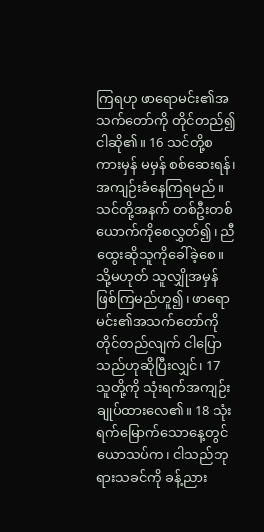ကြရဟု ဖာရောမင်း၏အသက်တော်ကို တိုင်တည်၍ငါဆို၏။ 16 သင်တို့စကားမှန် မမှန် စစ်ဆေးရန်၊ အကျဉ်းခံနေကြရမည်။ သင်တို့အနက် တစ်ဦးတစ်ယောက်ကိုစေလွှတ်၍၊ ညီထွေးဆိုသူကိုခေါ်ခဲ့စေ။ သို့မဟုတ် သူလျှိုအမှန်ဖြစ်ကြမည်ဟူ၍၊ ဖာရောမင်း၏အသက်တော်ကိုတိုင်တည်လျက် ငါပြောသည်ဟုဆိုပြီးလျှင်၊ 17 သူတို့ကို သုံးရက်အကျဉ်းချုပ်ထားလေ၏။ 18 သုံးရက်မြောက်သောနေ့တွင် ယောသပ်က၊ ငါသည်ဘုရားသခင်ကို ခန့်ညား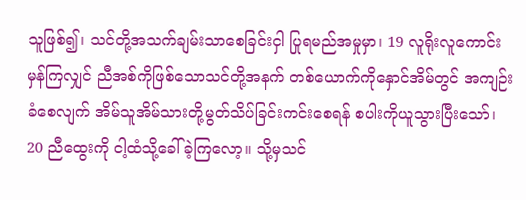သူဖြစ်၍၊ သင်တို့အသက်ချမ်းသာစေခြင်းငှါ ပြုရမည်အမှုမှာ၊ 19 လူရိုးလူကောင်းမှန်ကြလျှင် ညီအစ်ကိုဖြစ်သောသင်တို့အနက် တစ်ယောက်ကိုနှောင်အိမ်တွင် အကျဉ်းခံစေလျက် အိမ်သူအိမ်သားတို့မွတ်သိပ်ခြင်းကင်းစေရန် စပါးကိုယူသွားပြီးသော်၊ 20 ညီထွေးကို ငါ့ထံသို့ခေါ်ခဲ့ကြလော့။ သို့မှသင်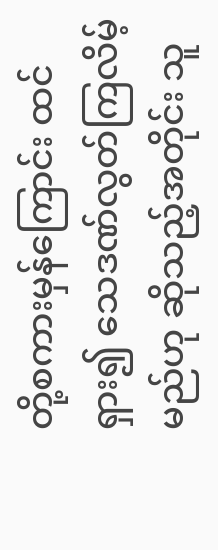တို့စကားမှန်ကြောင်း ထင်ရှား၍ သေဒဏ်လွတ်ကြလိမ့်မည်ဟု ဆိုသည့်အတိုင်း သူ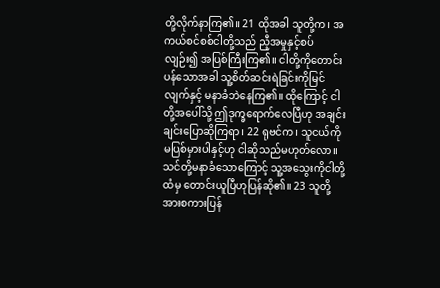တို့လိုက်နာကြ၏။ 21 ထိုအခါ သူတို့က၊ အကယ်စင်စစ်ငါတို့သည် ညီ့အမှုနှင့်စပ်လျဉ်း၍ အပြစ်ကြီးကြ၏။ ငါတို့ကိုတောင်းပန်သောအခါ သူ့စိတ်ဆင်းရဲခြင်းကိုမြင်လျက်နှင့် မနာခံဘဲနေကြ၏။ ထိုကြောင့် ငါတို့အပေါ်သို့ ဤဒုက္ခရောက်လေပြီဟု အချင်းချင်းပြောဆိုကြရာ၊ 22 ရုဗင်က၊ သူငယ်ကိုမပြစ်မှားပါနှင့်ဟု ငါဆိုသည်မဟုတ်လော။ သင်တို့မနာခံသောကြောင့် သူ့အသွေးကိုငါတို့ထံမှ တောင်းယူပြီဟုပြန်ဆို၏။ 23 သူတို့အားစကားပြန်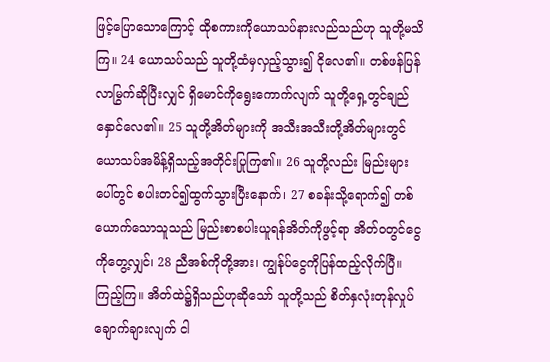ဖြင့်ပြောသောကြောင့် ထိုစကားကိုယောသပ်နားလည်သည်ဟု သူတို့မသိကြ။ 24 ယောသပ်သည် သူတို့ထံမှလှည့်သွား၍ ငိုလေ၏။ တစ်ဖန်ပြန်လာမြွက်ဆိုပြီးလျှင် ရှိမောင်ကိုရွေးကောက်လျက် သူတို့ရှေ့တွင်ချည်နှောင်လေ၏။ 25 သူတို့အိတ်များကို အသီးအသီးတို့အိတ်များတွင် ယောသပ်အမိန့်ရှိသည့်အတိုင်းပြုကြ၏။ 26 သူတို့လည်း မြည်းများပေါ်တွင် စပါးတင်၍ထွက်သွားပြီးနောက်၊ 27 စခန်းသို့ရောက်၍ တစ်ယောက်သောသူသည် မြည်းစာစပါးယူရန်အိတ်ကိုဖွင့်ရာ အိတ်၀တွင်ငွေကိုတွေ့လျှင်၊ 28 ညီအစ်ကိုတို့အား၊ ကျွန်ုပ်ငွေကိုပြန်ထည့်လိုက်ပြီ။ ကြည့်ကြ။ အိတ်ထဲ၌ရှိသည်ဟုဆိုသော် သူတို့သည် စိတ်နှလုံးတုန်လှုပ်ချောက်ချားလျက် ငါ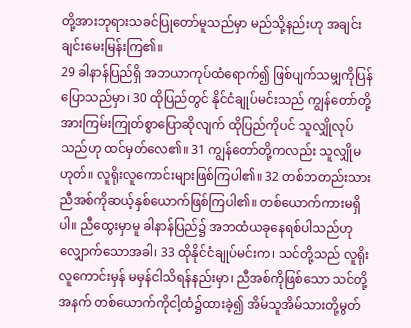တို့အားဘုရားသခင်ပြုတော်မူသည်မှာ မည်သို့နည်းဟု အချင်းချင်းမေးမြန်းကြ၏။
29 ခါနာန်ပြည်ရှိ အဘယာကုပ်ထံရောက်၍ ဖြစ်ပျက်သမျှကိုပြန်ပြောသည်မှာ၊ 30 ထိုပြည်တွင် နိုင်ငံချုပ်မင်းသည် ကျွန်တော်တို့အားကြမ်းကြုတ်စွာပြောဆိုလျက် ထိုပြည်ကိုပင် သူလျှိုလုပ်သည်ဟု ထင်မှတ်လေ၏။ 31 ကျွန်တော်တို့ကလည်း သူလျှိုမဟုတ်။ လူရိုးလူကောင်းများဖြစ်ကြပါ၏။ 32 တစ်ဘတည်းသား ညီအစ်ကိုဆယ့်နှစ်ယောက်ဖြစ်ကြပါ၏။ တစ်ယောက်ကားမရှိပါ။ ညီထွေးမှာမူ ခါနာန်ပြည်၌ အဘထံယခုနေရစ်ပါသည်ဟု လျှောက်သောအခါ၊ 33 ထိုနိုင်ငံချုပ်မင်းက၊ သင်တို့သည် လူရိုးလူကောင်းမှန် မမှန်ငါသိရန်နည်းမှာ၊ ညီအစ်ကိုဖြစ်သော သင်တို့အနက် တစ်ယောက်ကိုငါ့ထံ၌ထားခဲ့၍ အိမ်သူအိမ်သားတို့မွတ်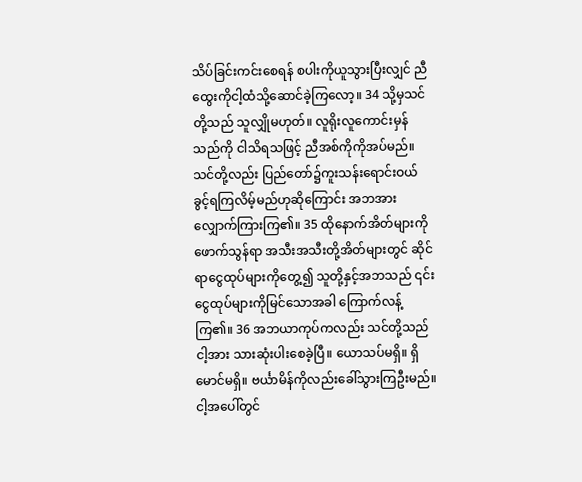သိပ်ခြင်းကင်းစေရန် စပါးကိုယူသွားပြီးလျှင် ညီထွေးကိုငါ့ထံသို့ဆောင်ခဲ့ကြလော့။ 34 သို့မှသင်တို့သည် သူလျှိုမဟုတ်။ လူရိုးလူကောင်းမှန်သည်ကို ငါသိရသဖြင့် ညီအစ်ကိုကိုအပ်မည်။ သင်တို့လည်း ပြည်တော်၌ကူးသန်းရောင်းဝယ် ခွင့်ရကြလိမ့်မည်ဟုဆိုကြောင်း အဘအားလျှောက်ကြားကြ၏။ 35 ထိုနောက်အိတ်များကို ဖောက်သွန်ရာ အသီးအသီးတို့အိတ်များတွင် ဆိုင်ရာငွေထုပ်များကိုတွေ့၍ သူတို့နှင့်အဘသည် ၎င်းငွေထုပ်များကိုမြင်သောအခါ ကြောက်လန့်ကြ၏။ 36 အဘယာကုပ်ကလည်း သင်တို့သည်ငါ့အား သားဆုံးပါးစေခဲ့ပြီ။ ယောသပ်မရှိ။ ရှိမောင်မရှိ။ ဗင်္ယာမိန်ကိုလည်းခေါ်သွားကြဦးမည်။ ငါ့အပေါ်တွင်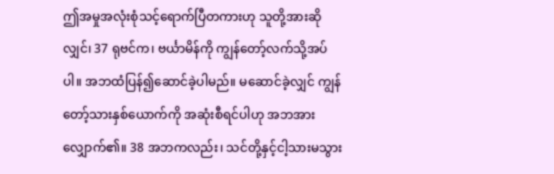ဤအမှုအလုံးစုံသင့်ရောက်ပြီတကားဟု သူတို့အားဆိုလျှင်၊ 37 ရုဗင်က၊ ဗင်္ယာမိန်ကို ကျွန်တော့်လက်သို့အပ်ပါ။ အဘထံပြန်၍ဆောင်ခဲ့ပါမည်။ မဆောင်ခဲ့လျှင် ကျွန်တော့်သားနှစ်ယောက်ကို အဆုံးစီရင်ပါဟု အဘအားလျှောက်၏။ 38 အဘကလည်း၊ သင်တို့နှင့်ငါ့သားမသွား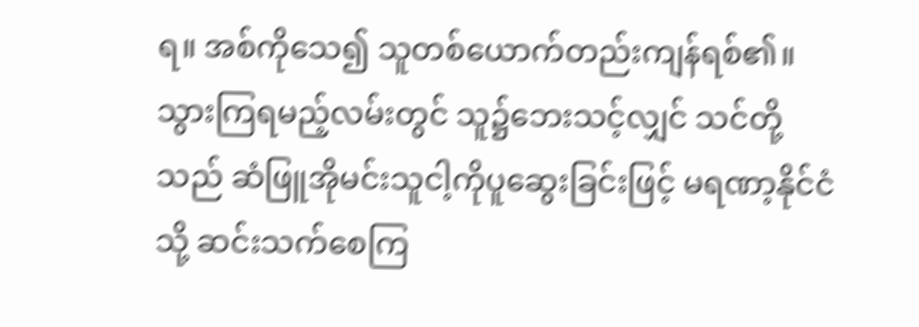ရ။ အစ်ကိုသေ၍ သူတစ်ယောက်တည်းကျန်ရစ်၏။ သွားကြရမည့်လမ်းတွင် သူ၌ဘေးသင့်လျှင် သင်တို့သည် ဆံဖြူအိုမင်းသူငါ့ကိုပူဆွေးခြင်းဖြင့် မရဏာ့နိုင်ငံသို့ ဆင်းသက်စေကြ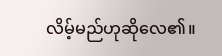လိမ့်မည်ဟုဆိုလေ၏။